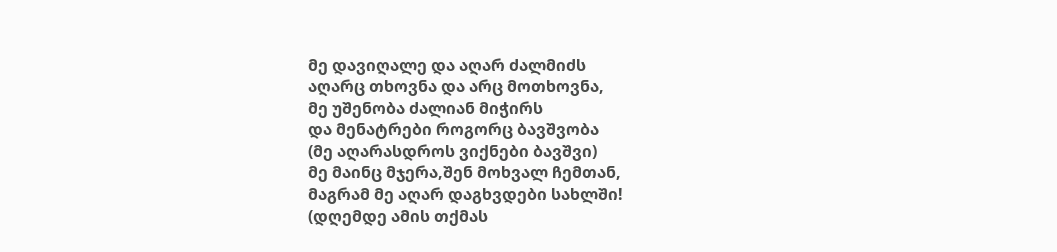მე დავიღალე და აღარ ძალმიძს
აღარც თხოვნა და არც მოთხოვნა,
მე უშენობა ძალიან მიჭირს
და მენატრები როგორც ბავშვობა
(მე აღარასდროს ვიქნები ბავშვი)
მე მაინც მჯერა,შენ მოხვალ ჩემთან,
მაგრამ მე აღარ დაგხვდები სახლში!
(დღემდე ამის თქმას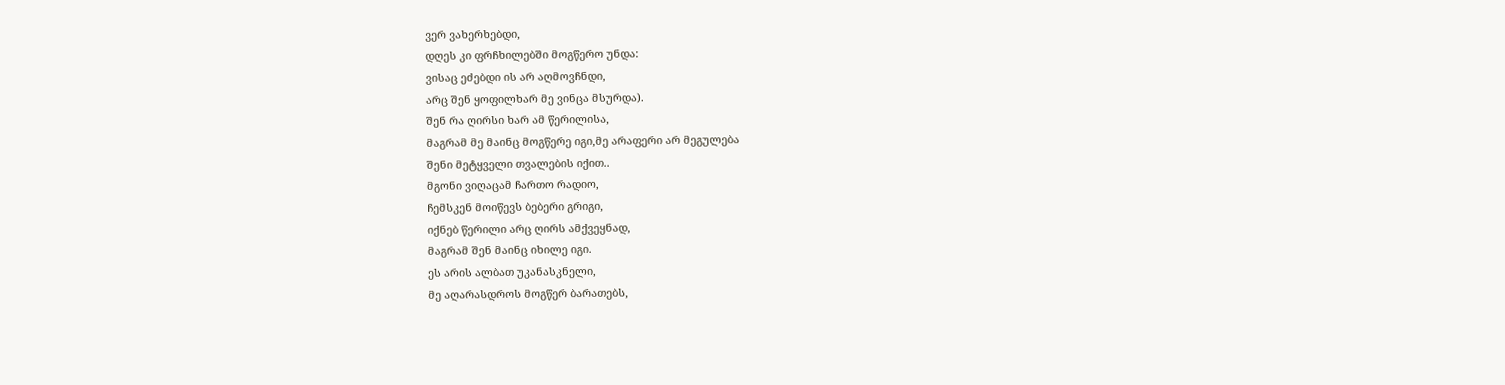ვერ ვახერხებდი,
დღეს კი ფრჩხილებში მოგწერო უნდა:
ვისაც ეძებდი ის არ აღმოვჩნდი,
არც შენ ყოფილხარ მე ვინცა მსურდა).
შენ რა ღირსი ხარ ამ წერილისა,
მაგრამ მე მაინც მოგწერე იგი,მე არაფერი არ მეგულება
შენი მეტყველი თვალების იქით..
მგონი ვიღაცამ ჩართო რადიო,
ჩემსკენ მოიწევს ბებერი გრიგი,
იქნებ წერილი არც ღირს ამქვეყნად,
მაგრამ შენ მაინც იხილე იგი.
ეს არის ალბათ უკანასკნელი,
მე აღარასდროს მოგწერ ბარათებს,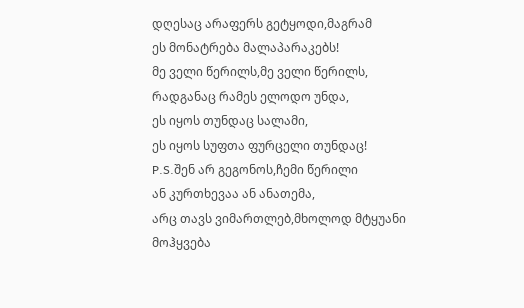დღესაც არაფერს გეტყოდი,მაგრამ
ეს მონატრება მალაპარაკებს!
მე ველი წერილს,მე ველი წერილს,
რადგანაც რამეს ელოდო უნდა,
ეს იყოს თუნდაც სალამი,
ეს იყოს სუფთა ფურცელი თუნდაც!
P.S.შენ არ გეგონოს,ჩემი წერილი
ან კურთხევაა ან ანათემა,
არც თავს ვიმართლებ,მხოლოდ მტყუანი
მოჰყვება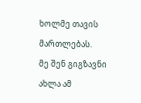ხოლმე თავის მართლებას.
მე შენ გიგზავნი ახლა ამ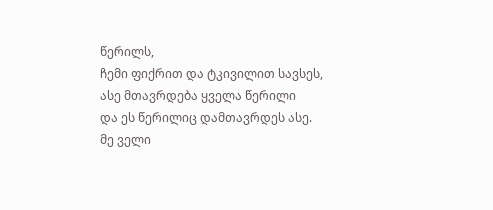წერილს,
ჩემი ფიქრით და ტკივილით სავსეს,
ასე მთავრდება ყველა წერილი
და ეს წერილიც დამთავრდეს ასე.
მე ველი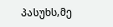პასუხს,მე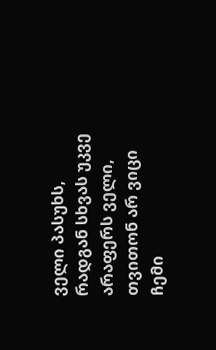ველი პასუხს,
რადგან სხვას უკვე არაფერს ველი,
თვითონ არ ვიცი ჩემი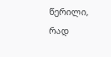წერილი,
რად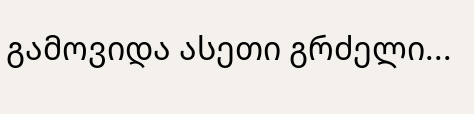გამოვიდა ასეთი გრძელი...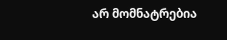არ მომნატრებია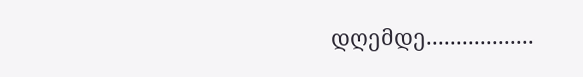დღემდე..................